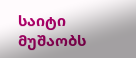საიტი მუშაობს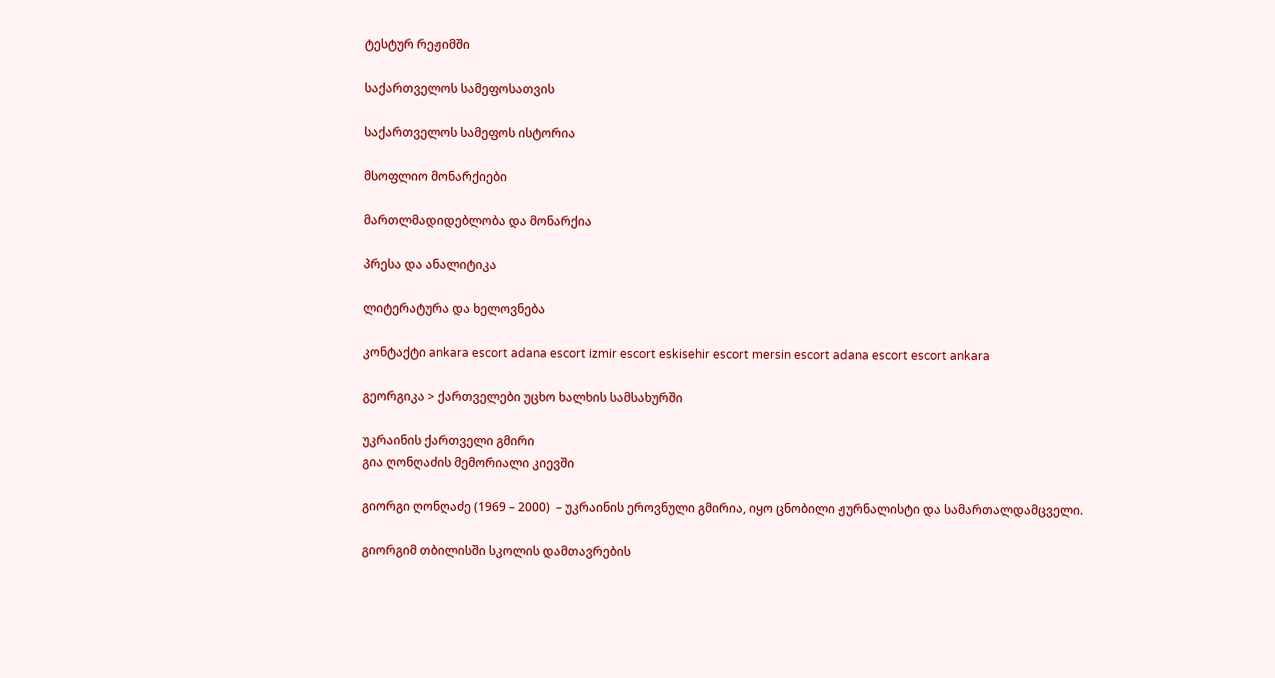ტესტურ რეჟიმში

საქართველოს სამეფოსათვის

საქართველოს სამეფოს ისტორია

მსოფლიო მონარქიები

მართლმადიდებლობა და მონარქია

პრესა და ანალიტიკა

ლიტერატურა და ხელოვნება

კონტაქტი ankara escort adana escort izmir escort eskisehir escort mersin escort adana escort escort ankara

გეორგიკა > ქართველები უცხო ხალხის სამსახურში

უკრაინის ქართველი გმირი
გია ღონღაძის მემორიალი კიევში

გიორგი ღონღაძე (1969 – 2000)  – უკრაინის ეროვნული გმირია, იყო ცნობილი ჟურნალისტი და სამართალდამცველი.

გიორგიმ თბილისში სკოლის დამთავრების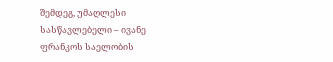შემდეგ, უმაღლესი სასწავლებელი – ივანე ფრანკოს საელობის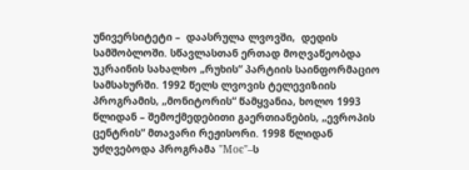უნივერსიტეტი –  დაასრულა ლვოვში,  დედის სამშობლოში. სწავლასთან ერთად მოღვაწეობდა უკრაინის სახალხო „რუხის“ პარტიის საინფორმაციო სამსახურში. 1992 წელს ლვოვის ტელევიზიის პროგრამის, „მონიტორის“ წამყვანია, ხოლო 1993 წლიდან – შემოქმედებითი გაერთიანების, „ევროპის ცენტრის“ მთავარი რეჟისორი. 1998 წლიდან უძღვებოდა პროგრამა "Моє"–ს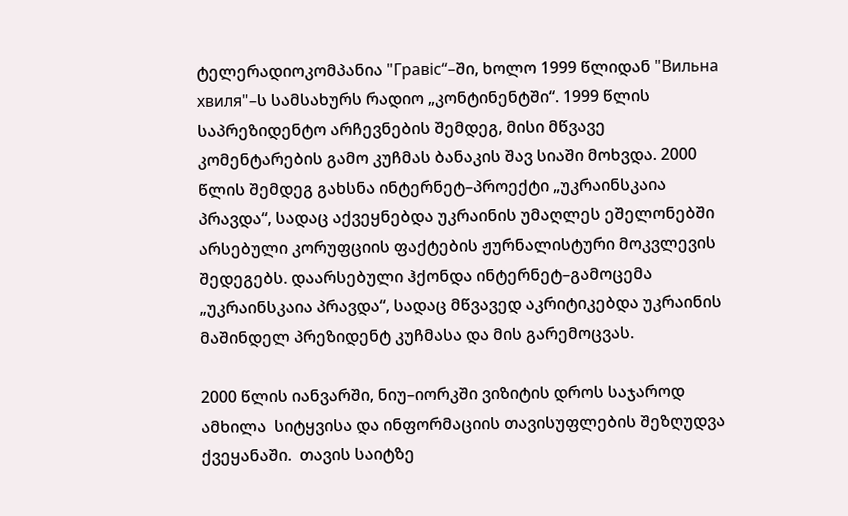ტელერადიოკომპანია "Гравіс“–ში, ხოლო 1999 წლიდან "Вильна хвиля"–ს სამსახურს რადიო „კონტინენტში“. 1999 წლის საპრეზიდენტო არჩევნების შემდეგ, მისი მწვავე კომენტარების გამო კუჩმას ბანაკის შავ სიაში მოხვდა. 2000 წლის შემდეგ გახსნა ინტერნეტ–პროექტი „უკრაინსკაია პრავდა“, სადაც აქვეყნებდა უკრაინის უმაღლეს ეშელონებში არსებული კორუფციის ფაქტების ჟურნალისტური მოკვლევის შედეგებს. დაარსებული ჰქონდა ინტერნეტ–გამოცემა „უკრაინსკაია პრავდა“, სადაც მწვავედ აკრიტიკებდა უკრაინის მაშინდელ პრეზიდენტ კუჩმასა და მის გარემოცვას.

2000 წლის იანვარში, ნიუ–იორკში ვიზიტის დროს საჯაროდ ამხილა  სიტყვისა და ინფორმაციის თავისუფლების შეზღუდვა ქვეყანაში.  თავის საიტზე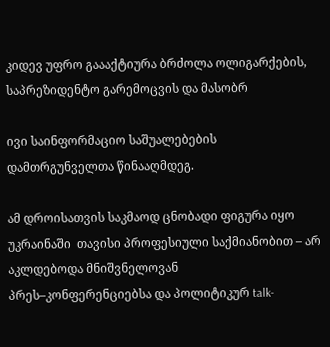კიდევ უფრო გაააქტიურა ბრძოლა ოლიგარქების, საპრეზიდენტო გარემოცვის და მასობრ

ივი საინფორმაციო საშუალებების დამთრგუნველთა წინააღმდეგ.

ამ დროისათვის საკმაოდ ცნობადი ფიგურა იყო უკრაინაში  თავისი პროფესიული საქმიანობით – არ აკლდებოდა მნიშვნელოვან პრეს–კონფერენციებსა და პოლიტიკურ talk-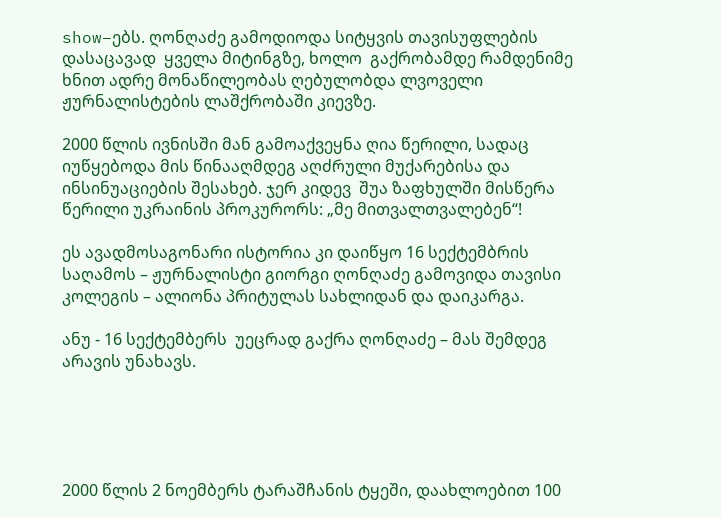show–ებს. ღონღაძე გამოდიოდა სიტყვის თავისუფლების დასაცავად  ყველა მიტინგზე, ხოლო  გაქრობამდე რამდენიმე ხნით ადრე მონაწილეობას ღებულობდა ლვოველი ჟურნალისტების ლაშქრობაში კიევზე.

2000 წლის ივნისში მან გამოაქვეყნა ღია წერილი, სადაც იუწყებოდა მის წინააღმდეგ აღძრული მუქარებისა და ინსინუაციების შესახებ. ჯერ კიდევ  შუა ზაფხულში მისწერა  წერილი უკრაინის პროკურორს: „მე მითვალთვალებენ“!

ეს ავადმოსაგონარი ისტორია კი დაიწყო 16 სექტემბრის  საღამოს – ჟურნალისტი გიორგი ღონღაძე გამოვიდა თავისი კოლეგის – ალიონა პრიტულას სახლიდან და დაიკარგა.

ანუ - 16 სექტემბერს  უეცრად გაქრა ღონღაძე – მას შემდეგ არავის უნახავს.





2000 წლის 2 ნოემბერს ტარაშჩანის ტყეში, დაახლოებით 100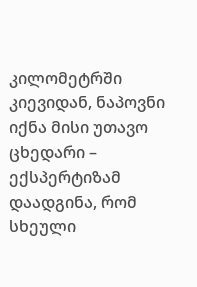კილომეტრში კიევიდან, ნაპოვნი იქნა მისი უთავო ცხედარი – ექსპერტიზამ დაადგინა, რომ სხეული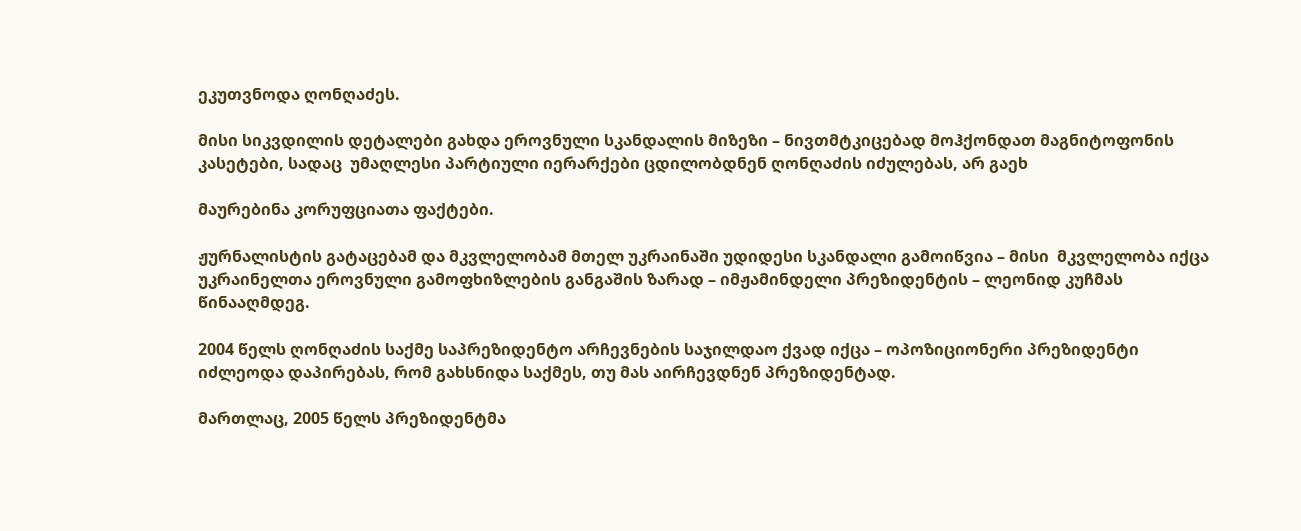ეკუთვნოდა ღონღაძეს.

მისი სიკვდილის დეტალები გახდა ეროვნული სკანდალის მიზეზი – ნივთმტკიცებად მოჰქონდათ მაგნიტოფონის კასეტები, სადაც  უმაღლესი პარტიული იერარქები ცდილობდნენ ღონღაძის იძულებას, არ გაეხ

მაურებინა კორუფციათა ფაქტები.

ჟურნალისტის გატაცებამ და მკვლელობამ მთელ უკრაინაში უდიდესი სკანდალი გამოიწვია – მისი  მკვლელობა იქცა უკრაინელთა ეროვნული გამოფხიზლების განგაშის ზარად – იმჟამინდელი პრეზიდენტის – ლეონიდ კუჩმას წინააღმდეგ.

2004 წელს ღონღაძის საქმე საპრეზიდენტო არჩევნების საჯილდაო ქვად იქცა – ოპოზიციონერი პრეზიდენტი იძლეოდა დაპირებას, რომ გახსნიდა საქმეს, თუ მას აირჩევდნენ პრეზიდენტად.

მართლაც, 2005 წელს პრეზიდენტმა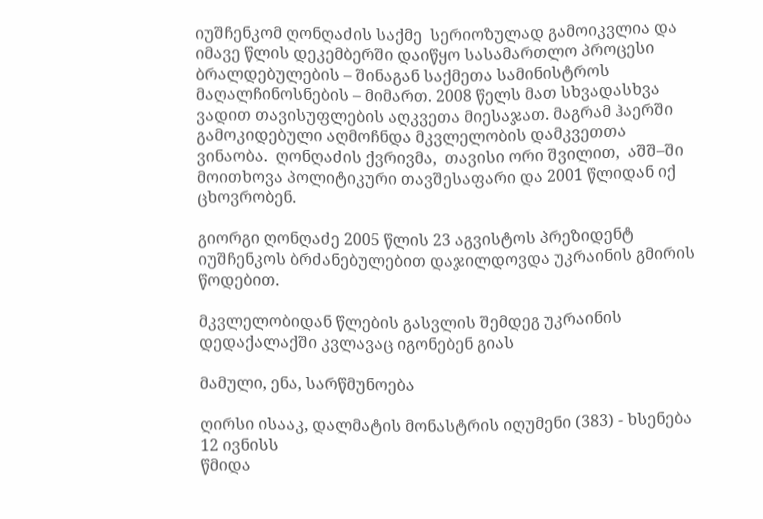იუშჩენკომ ღონღაძის საქმე  სერიოზულად გამოიკვლია და იმავე წლის დეკემბერში დაიწყო სასამართლო პროცესი ბრალდებულების – შინაგან საქმეთა სამინისტროს მაღალჩინოსნების – მიმართ. 2008 წელს მათ სხვადასხვა ვადით თავისუფლების აღკვეთა მიესაჯათ. მაგრამ ჰაერში გამოკიდებული აღმოჩნდა მკვლელობის დამკვეთთა ვინაობა.  ღონღაძის ქვრივმა,  თავისი ორი შვილით,  აშშ–ში მოითხოვა პოლიტიკური თავშესაფარი და 2001 წლიდან იქ ცხოვრობენ.

გიორგი ღონღაძე 2005 წლის 23 აგვისტოს პრეზიდენტ იუშჩენკოს ბრძანებულებით დაჯილდოვდა უკრაინის გმირის წოდებით.

მკვლელობიდან წლების გასვლის შემდეგ უკრაინის დედაქალაქში კვლავაც იგონებენ გიას

მამული, ენა, სარწმუნოება

ღირსი ისააკ, დალმატის მონასტრის იღუმენი (383) - ხსენება 12 ივნისს
წმიდა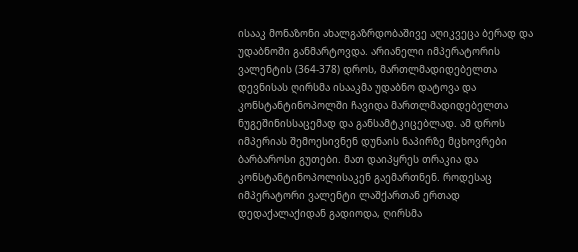ისააკ მონაზონი ახალგაზრდობაშივე აღიკვეცა ბერად და უდაბნოში განმარტოვდა. არიანელი იმპერატორის ვალენტის (364-378) დროს, მართლმადიდებელთა დევნისას ღირსმა ისააკმა უდაბნო დატოვა და კონსტანტინოპოლში ჩავიდა მართლმადიდებელთა ნუგეშინისსაცემად და განსამტკიცებლად. ამ დროს იმპერიას შემოესივნენ დუნაის ნაპირზე მცხოვრები ბარბაროსი გუთები. მათ დაიპყრეს თრაკია და კონსტანტინოპოლისაკენ გაემართნენ. როდესაც იმპერატორი ვალენტი ლაშქართან ერთად დედაქალაქიდან გადიოდა, ღირსმა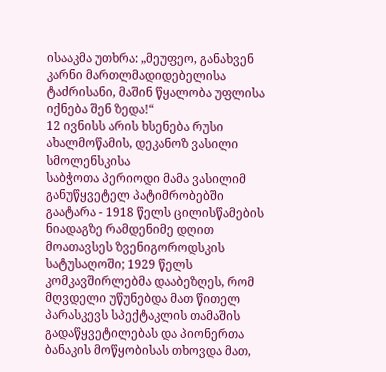ისააკმა უთხრა: „მეუფეო, განახვენ კარნი მართლმადიდებელისა ტაძრისანი, მაშინ წყალობა უფლისა იქნება შენ ზედა!“
12 ივნისს არის ხსენება რუსი ახალმოწამის, დეკანოზ ვასილი სმოლენსკისა
საბჭოთა პერიოდი მამა ვასილიმ განუწყვეტელ პატიმრობებში გაატარა - 1918 წელს ცილისწამების ნიადაგზე რამდენიმე დღით მოათავსეს ზვენიგოროდსკის სატუსაღოში; 1929 წელს კომკავშირლებმა დააბეზღეს, რომ მღვდელი უწუნებდა მათ წითელ პარასკევს სპექტაკლის თამაშის გადაწყვეტილებას და პიონერთა ბანაკის მოწყობისას თხოვდა მათ,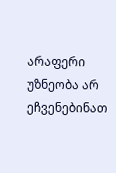არაფერი უზნეობა არ ეჩვენებინათ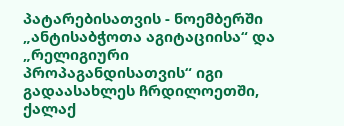პატარებისათვის - ნოემბერში „ანტისაბჭოთა აგიტაციისა“ და „რელიგიური პროპაგანდისათვის“ იგი გადაასახლეს ჩრდილოეთში, ქალაქ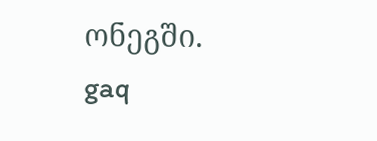ონეგში.
gaq